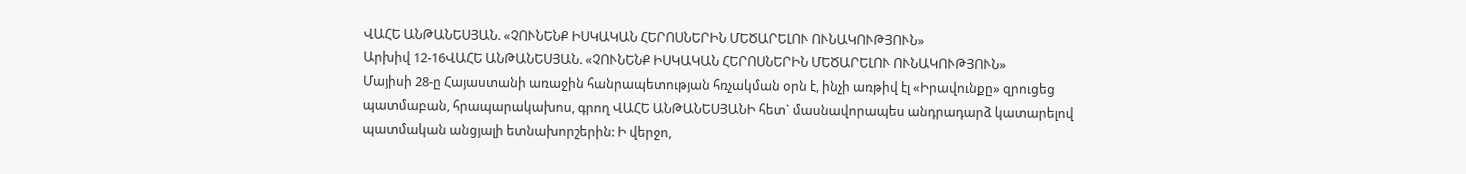ՎԱՀԵ ԱՆԹԱՆԵՍՅԱՆ. «ՉՈՒՆԵՆՔ ԻՍԿԱԿԱՆ ՀԵՐՈՍՆԵՐԻՆ ՄԵԾԱՐԵԼՈՒ ՈՒՆԱԿՈՒԹՅՈՒՆ»
Արխիվ 12-16ՎԱՀԵ ԱՆԹԱՆԵՍՅԱՆ. «ՉՈՒՆԵՆՔ ԻՍԿԱԿԱՆ ՀԵՐՈՍՆԵՐԻՆ ՄԵԾԱՐԵԼՈՒ ՈՒՆԱԿՈՒԹՅՈՒՆ»
Մայիսի 28-ը Հայաստանի առաջին հանրապետության հռչակման օրն է, ինչի առթիվ էլ «Իրավունքը» զրուցեց պատմաբան, հրապարակախոս, գրող ՎԱՀԵ ԱՆԹԱՆԵՍՅԱՆԻ հետ` մասնավորապես անդրադարձ կատարելով պատմական անցյալի ետնախորշերին: Ի վերջո,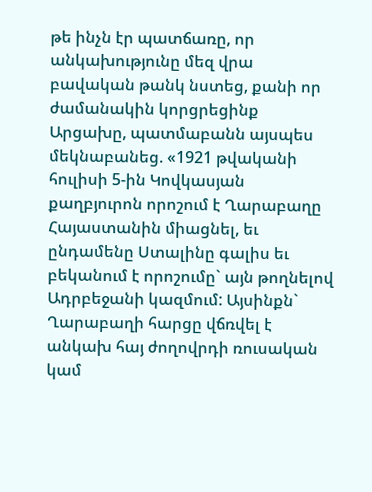թե ինչն էր պատճառը, որ անկախությունը մեզ վրա բավական թանկ նստեց, քանի որ ժամանակին կորցրեցինք Արցախը, պատմաբանն այսպես մեկնաբանեց. «1921 թվականի հուլիսի 5-ին Կովկասյան քաղբյուրոն որոշում է Ղարաբաղը Հայաստանին միացնել, եւ ընդամենը Ստալինը գալիս եւ բեկանում է որոշումը` այն թողնելով Ադրբեջանի կազմում: Այսինքն` Ղարաբաղի հարցը վճռվել է անկախ հայ ժողովրդի ռուսական կամ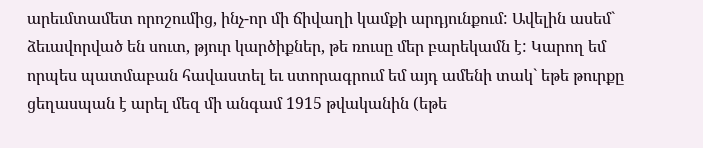արեւմտամետ որոշումից, ինչ-որ մի ճիվաղի կամքի արդյունքում: Ավելին ասեմ` ձեւավորված են սուտ, թյուր կարծիքներ, թե ռուսը մեր բարեկամն է: Կարող եմ որպես պատմաբան հավաստել եւ ստորագրում եմ այդ ամենի տակ` եթե թուրքը ցեղասպան է արել մեզ մի անգամ 1915 թվականին (եթե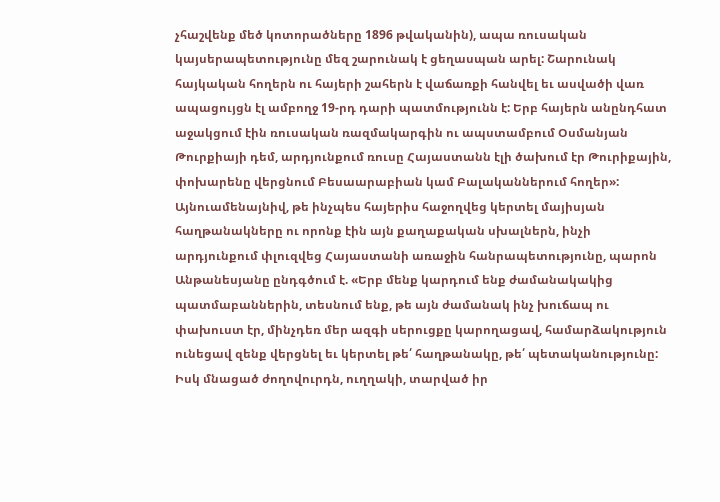չհաշվենք մեծ կոտորածները 1896 թվականին), ապա ռուսական կայսերապետությունը մեզ շարունակ է ցեղասպան արել: Շարունակ հայկական հողերն ու հայերի շահերն է վաճառքի հանվել եւ ասվածի վառ ապացույցն էլ ամբողջ 19-րդ դարի պատմությունն է: Երբ հայերն անընդհատ աջակցում էին ռուսական ռազմակարգին ու ապստամբում Օսմանյան Թուրքիայի դեմ, արդյունքում ռուսը Հայաստանն էլի ծախում էր Թուրիքային, փոխարենը վերցնում Բեսաարաբիան կամ Բալականներում հողեր»: Այնուամենայնիվ, թե ինչպես հայերիս հաջողվեց կերտել մայիսյան հաղթանակները ու որոնք էին այն քաղաքական սխալներն, ինչի արդյունքում փլուզվեց Հայաստանի առաջին հանրապետությունը, պարոն Անթանեսյանը ընդգծում է. «Երբ մենք կարդում ենք ժամանակակից պատմաբաններին, տեսնում ենք, թե այն ժամանակ ինչ խուճապ ու փախուստ էր, մինչդեռ մեր ազգի սերուցքը կարողացավ, համարձակություն ունեցավ զենք վերցնել եւ կերտել թե՛ հաղթանակը, թե՛ պետականությունը: Իսկ մնացած ժողովուրդն, ուղղակի, տարված իր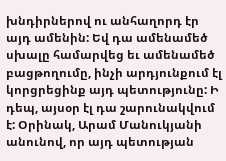խնդիրներով ու անհաղորդ էր այդ ամենին: Եվ դա ամենամեծ սխալը համարվեց եւ ամենամեծ բացթողումը, ինչի արդյունքում էլ կորցրեցինք այդ պետությունը: Ի դեպ, այսօր էլ դա շարունակվում է: Օրինակ, Արամ Մանուկյանի անունով, որ այդ պետության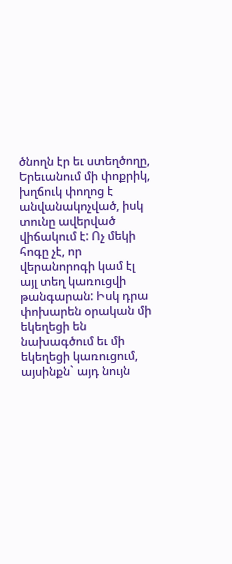ծնողն էր եւ ստեղծողը, Երեւանում մի փոքրիկ, խղճուկ փողոց է անվանակոչված, իսկ տունը ավերված վիճակում է: Ոչ մեկի հոգը չէ, որ վերանորոգի կամ էլ այլ տեղ կառուցվի թանգարան: Իսկ դրա փոխարեն օրական մի եկեղեցի են նախագծում եւ մի եկեղեցի կառուցում, այսինքն` այդ նույն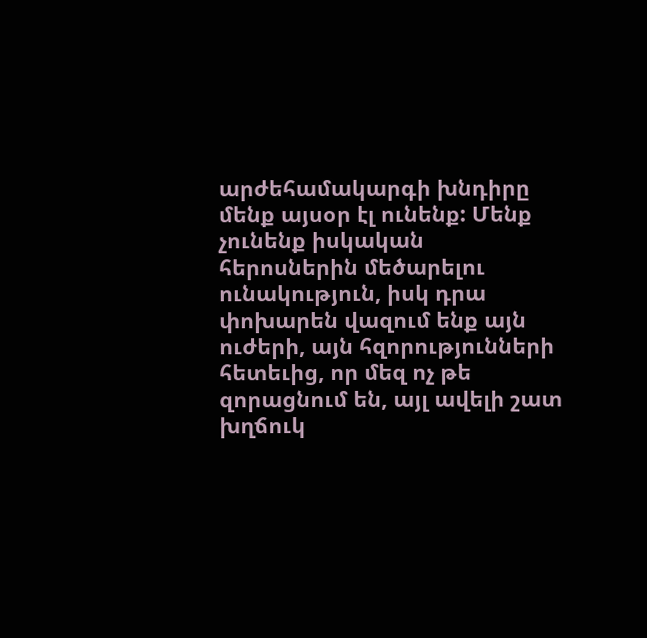արժեհամակարգի խնդիրը մենք այսօր էլ ունենք: Մենք չունենք իսկական հերոսներին մեծարելու ունակություն, իսկ դրա փոխարեն վազում ենք այն ուժերի, այն հզորությունների հետեւից, որ մեզ ոչ թե զորացնում են, այլ ավելի շատ խղճուկ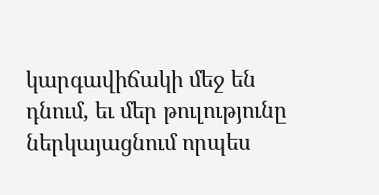կարգավիճակի մեջ են դնում, եւ մեր թուլությունը ներկայացնում որպես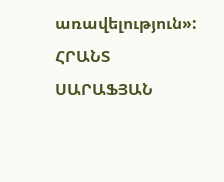առավելություն»:
ՀՐԱՆՏ ՍԱՐԱՖՅԱՆ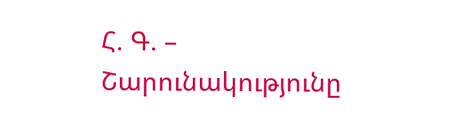Հ. Գ. – Շարունակությունը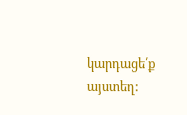կարդացե՛ք այստեղ: